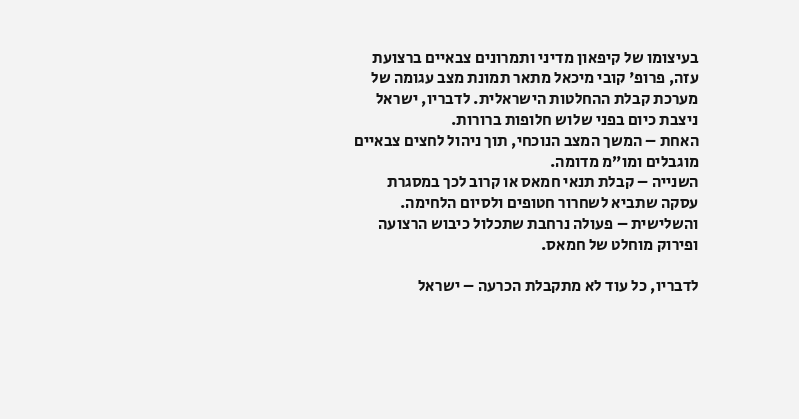בעיצומו של קיפאון מדיני ותמרונים צבאיים ברצועת עזה, פרופ' קובי מיכאל מתאר תמונת מצב עגומה של מערכת קבלת ההחלטות הישראלית. לדבריו, ישראל ניצבת כיום בפני שלוש חלופות ברורות.
האחת – המשך המצב הנוכחי, תוך ניהול לחצים צבאיים מוגבלים ומו”מ מדומה.
השנייה – קבלת תנאי חמאס או קרוב לכך במסגרת עסקה שתביא לשחרור חטופים ולסיום הלחימה.
והשלישית – פעולה נרחבת שתכלול כיבוש הרצועה ופירוק מוחלט של חמאס.

לדבריו, כל עוד לא מתקבלת הכרעה – ישראל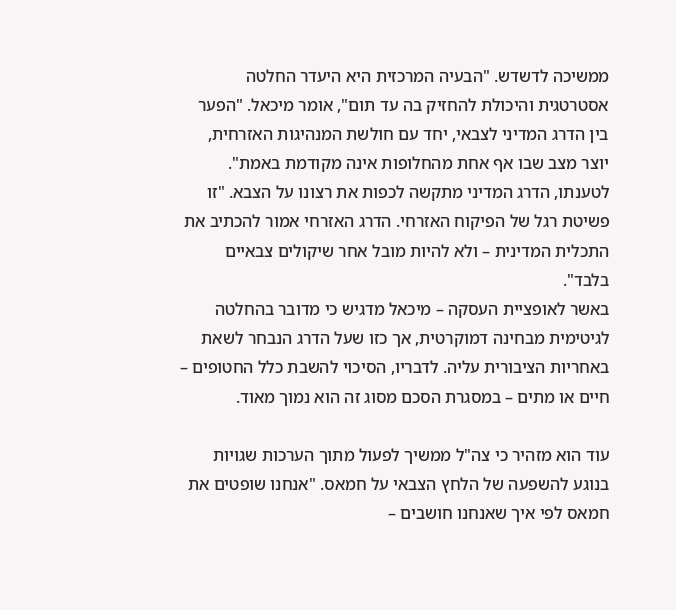ממשיכה לדשדש. "הבעיה המרכזית היא היעדר החלטה אסטרטגית והיכולת להחזיק בה עד תום", אומר מיכאל. "הפער בין הדרג המדיני לצבאי, יחד עם חולשת המנהיגות האזרחית, יוצר מצב שבו אף אחת מהחלופות אינה מקודמת באמת".
לטענתו, הדרג המדיני מתקשה לכפות את רצונו על הצבא. "זו פשיטת רגל של הפיקוח האזרחי. הדרג האזרחי אמור להכתיב את התכלית המדינית – ולא להיות מובל אחר שיקולים צבאיים בלבד".
באשר לאופציית העסקה – מיכאל מדגיש כי מדובר בהחלטה לגיטימית מבחינה דמוקרטית, אך כזו שעל הדרג הנבחר לשאת באחריות הציבורית עליה. לדבריו, הסיכוי להשבת כלל החטופים – חיים או מתים – במסגרת הסכם מסוג זה הוא נמוך מאוד.

עוד הוא מזהיר כי צה"ל ממשיך לפעול מתוך הערכות שגויות בנוגע להשפעה של הלחץ הצבאי על חמאס. "אנחנו שופטים את חמאס לפי איך שאנחנו חושבים –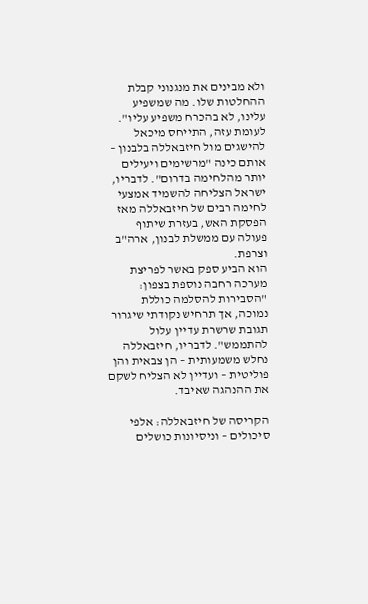ולא מבינים את מנגנוני קבלת ההחלטות שלו. מה שמשפיע עלינו, לא בהכרח משפיע עליו".
לעומת עזה, התייחס מיכאל להישגים מול חיזבאללה בלבנון – אותם כינה "מרשימים ויעילים יותר מהלחימה בדרום". לדבריו, ישראל הצליחה להשמיד אמצעי לחימה רבים של חיזבאללה מאז הפסקת האש, בעזרת שיתוף פעולה עם ממשלת לבנון, ארה"ב וצרפת.
הוא הביע ספק באשר לפריצת מערכה רחבה נוספת בצפון: "הסבירות להסלמה כוללת נמוכה, אך תרחיש נקודתי שיגרור תגובת שרשרת עדיין עלול להתממש". לדבריו, חיזבאללה נחלש משמעותית – הן צבאית והן פוליטית – ועדיין לא הצליח לשקם את ההנהגה שאיבד.

הקריסה של חיזבאללה: אלפי סיכולים – וניסיונות כושלים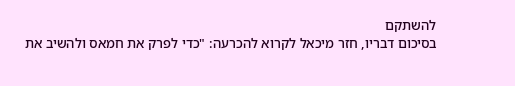להשתקם
בסיכום דבריו, חזר מיכאל לקרוא להכרעה: "כדי לפרק את חמאס ולהשיב את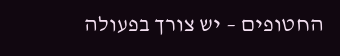החטופים – יש צורך בפעולה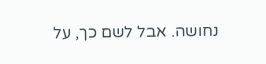נחושה. אבל לשם כך, על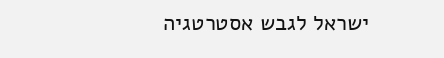ישראל לגבש אסטרטגיה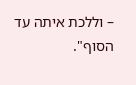– וללכת איתה עד הסוף".